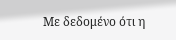Με δεδομένο ότι η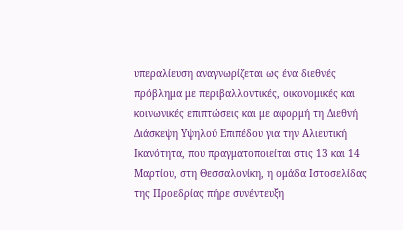υπεραλίευση αναγνωρίζεται ως ένα διεθνές πρόβλημα με περιβαλλοντικές, οικονομικές και κοινωνικές επιπτώσεις και με αφορμή τη Διεθνή Διάσκεψη Υψηλού Επιπέδου για την Αλιευτική Ικανότητα, που πραγματοποιείται στις 13 και 14 Μαρτίου, στη Θεσσαλονίκη, η ομάδα Ιστοσελίδας της Προεδρίας πήρε συνέντευξη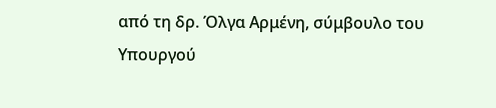από τη δρ. Όλγα Αρμένη, σύμβουλο του Υπουργού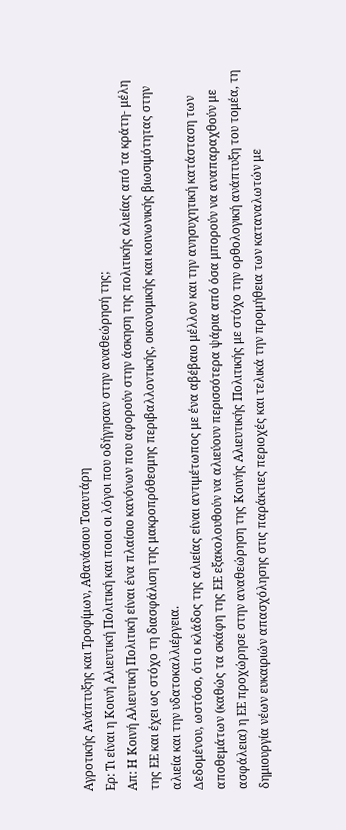Αγροτικής Ανάπτυξης και Τροφίμων, Αθανάσιου Τσαυτάρη
Ερ: Τι είναι η Κοινή Αλιευτική Πολιτική και ποιοι οι λόγοι που οδήγησαν στην αναθεώρησή της;
Απ: Η Κοινή Αλιευτική Πολιτική είναι ένα πλαίσιο κανόνων που αφορούν στην άσκηση της πολιτικής αλιείας από τα κράτη- μέλη της ΕΕ και έχει ως στόχο τη διασφάλιση της μακροπρόθεσμης περιβαλλοντικής, οικονομικής και κοινωνικής βιωσιμότητας στην αλιεία και την υδατοκαλλιέργεια.
Δεδομένου, ωστόσο, ότι ο κλάδος της αλιείας είναι αντιμέτωπος με ένα αβέβαιο μέλλον και την ανησυχητική κατάσταση των αποθεμάτων (καθώς τα σκάφη της ΕΕ εξακολουθούν να αλιεύουν περισσότερα ψάρια από όσα μπορούν να αναπαραχθούν με ασφάλεια) η ΕΕ προχώρησε στην αναθεώρηση της Κοινής Αλιευτικής Πολιτικής με στόχο την ορθολογική ανάπτυξη του τομέα, τη δημιουργία νέων ευκαιριών απασχόλησης στις παράκτιες περιοχές και τελικά την προμήθεια των καταναλωτών με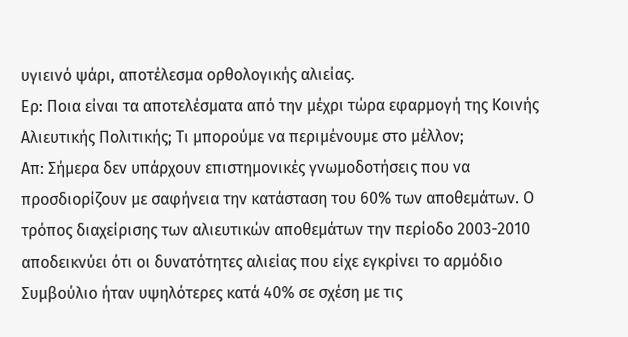υγιεινό ψάρι, αποτέλεσμα ορθολογικής αλιείας.
Ερ: Ποια είναι τα αποτελέσματα από την μέχρι τώρα εφαρμογή της Κοινής Αλιευτικής Πολιτικής; Τι μπορούμε να περιμένουμε στο μέλλον;
Απ: Σήμερα δεν υπάρχουν επιστημονικές γνωμοδοτήσεις που να προσδιορίζουν με σαφήνεια την κατάσταση του 60% των αποθεμάτων. Ο τρόπος διαχείρισης των αλιευτικών αποθεμάτων την περίοδο 2003-2010 αποδεικνύει ότι οι δυνατότητες αλιείας που είχε εγκρίνει το αρμόδιο Συμβούλιο ήταν υψηλότερες κατά 40% σε σχέση με τις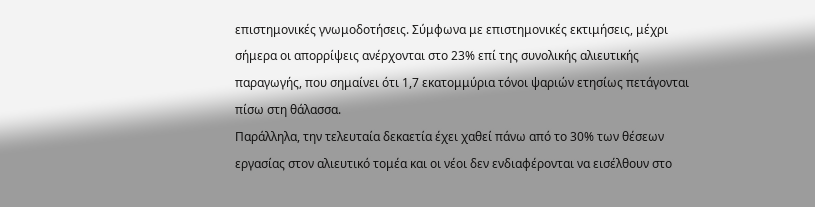επιστημονικές γνωμοδοτήσεις. Σύμφωνα με επιστημονικές εκτιμήσεις, μέχρι σήμερα οι απορρίψεις ανέρχονται στο 23% επί της συνολικής αλιευτικής παραγωγής, που σημαίνει ότι 1,7 εκατομμύρια τόνοι ψαριών ετησίως πετάγονται πίσω στη θάλασσα.
Παράλληλα, την τελευταία δεκαετία έχει χαθεί πάνω από το 30% των θέσεων εργασίας στον αλιευτικό τομέα και οι νέοι δεν ενδιαφέρονται να εισέλθουν στο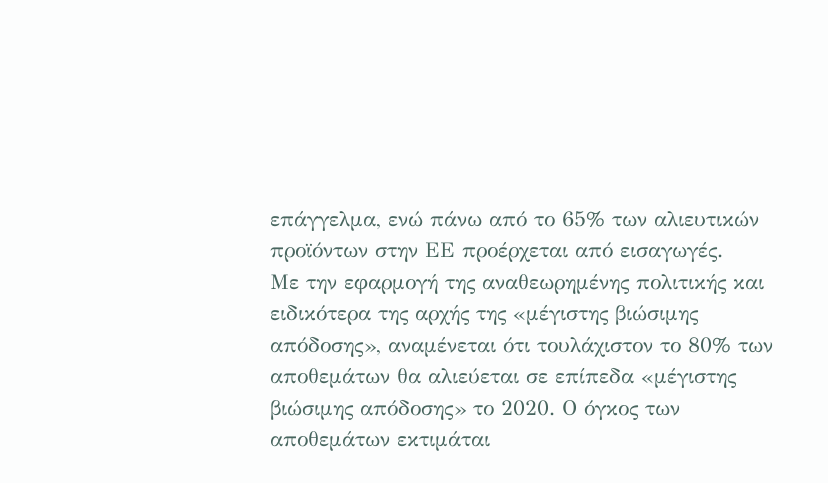επάγγελμα, ενώ πάνω από το 65% των αλιευτικών προϊόντων στην ΕΕ προέρχεται από εισαγωγές.
Με την εφαρμογή της αναθεωρημένης πολιτικής και ειδικότερα της αρχής της «μέγιστης βιώσιμης απόδοσης», αναμένεται ότι τουλάχιστον το 80% των αποθεμάτων θα αλιεύεται σε επίπεδα «μέγιστης βιώσιμης απόδοσης» το 2020. Ο όγκος των αποθεμάτων εκτιμάται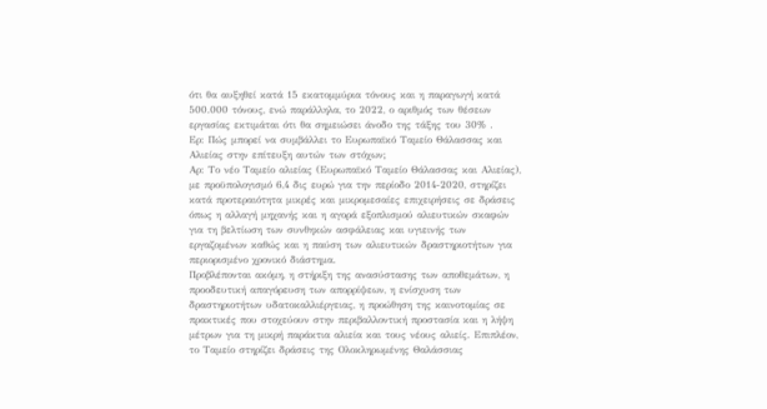ότι θα αυξηθεί κατά 15 εκατομμύρια τόνους και η παραγωγή κατά 500.000 τόνους, ενώ παράλληλα, το 2022, ο αριθμός των θέσεων εργασίας εκτιμάται ότι θα σημειώσει άνοδο της τάξης του 30% .
Ερ: Πώς μπορεί να συμβάλλει το Ευρωπαϊκό Ταμείο Θάλασσας και Αλιείας στην επίτευξη αυτών των στόχων;
Αρ: Το νέο Ταμείο αλιείας (Ευρωπαϊκό Ταμείο Θάλασσας και Αλιείας), με προϋπολογισμό 6,4 δις ευρώ για την περίοδο 2014-2020, στηρίζει κατά προτεραιότητα μικρές και μικρομεσαίες επιχειρήσεις σε δράσεις όπως η αλλαγή μηχανής και η αγορά εξοπλισμού αλιευτικών σκαφών για τη βελτίωση των συνθηκών ασφάλειας και υγιεινής των εργαζομένων καθώς και η παύση των αλιευτικών δραστηριοτήτων για περιορισμένο χρονικό διάστημα.
Προβλέπονται ακόμη, η στήριξη της ανασύστασης των αποθεμάτων, η προοδευτική απαγόρευση των απορρίψεων, η ενίσχυση των δραστηριοτήτων υδατοκαλλιέργειας, η προώθηση της καινοτομίας σε πρακτικές που στοχεύουν στην περιβαλλοντική προστασία και η λήψη μέτρων για τη μικρή παράκτια αλιεία και τους νέους αλιείς. Επιπλέον, το Ταμείο στηρίζει δράσεις της Ολοκληρωμένης Θαλάσσιας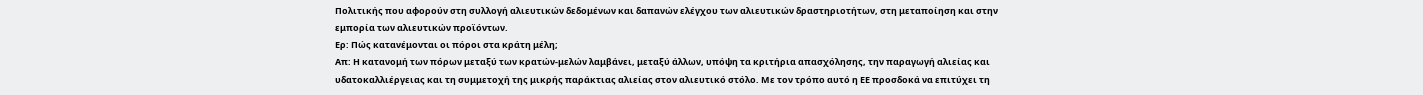Πολιτικής που αφορούν στη συλλογή αλιευτικών δεδομένων και δαπανών ελέγχου των αλιευτικών δραστηριοτήτων, στη μεταποίηση και στην εμπορία των αλιευτικών προϊόντων.
Ερ: Πώς κατανέμονται οι πόροι στα κράτη μέλη;
Απ: Η κατανομή των πόρων μεταξύ των κρατών-μελών λαμβάνει, μεταξύ άλλων, υπόψη τα κριτήρια απασχόλησης, την παραγωγή αλιείας και υδατοκαλλιέργειας και τη συμμετοχή της μικρής παράκτιας αλιείας στον αλιευτικό στόλο. Με τον τρόπο αυτό η ΕΕ προσδοκά να επιτύχει τη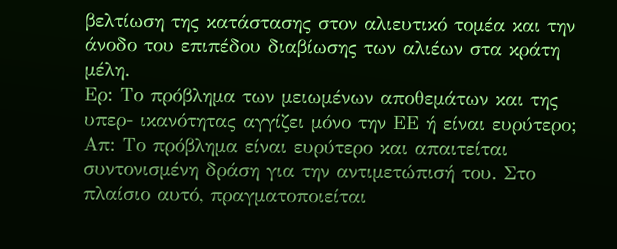βελτίωση της κατάστασης στον αλιευτικό τομέα και την άνοδο του επιπέδου διαβίωσης των αλιέων στα κράτη μέλη.
Ερ: Το πρόβλημα των μειωμένων αποθεμάτων και της υπερ- ικανότητας αγγίζει μόνο την ΕΕ ή είναι ευρύτερο;
Απ: Το πρόβλημα είναι ευρύτερο και απαιτείται συντονισμένη δράση για την αντιμετώπισή του. Στο πλαίσιο αυτό, πραγματοποιείται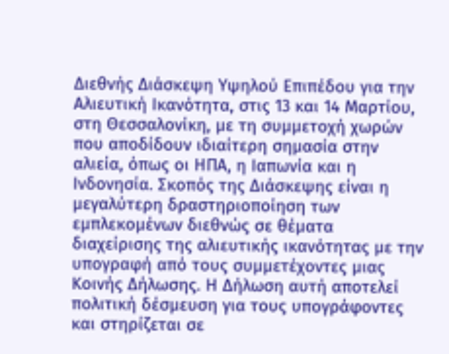Διεθνής Διάσκεψη Υψηλού Επιπέδου για την Αλιευτική Ικανότητα, στις 13 και 14 Μαρτίου, στη Θεσσαλονίκη, με τη συμμετοχή χωρών που αποδίδουν ιδιαίτερη σημασία στην αλιεία, όπως οι ΗΠΑ, η Ιαπωνία και η Ινδονησία. Σκοπός της Διάσκεψης είναι η μεγαλύτερη δραστηριοποίηση των εμπλεκομένων διεθνώς σε θέματα διαχείρισης της αλιευτικής ικανότητας με την υπογραφή από τους συμμετέχοντες μιας Κοινής Δήλωσης. Η Δήλωση αυτή αποτελεί πολιτική δέσμευση για τους υπογράφοντες και στηρίζεται σε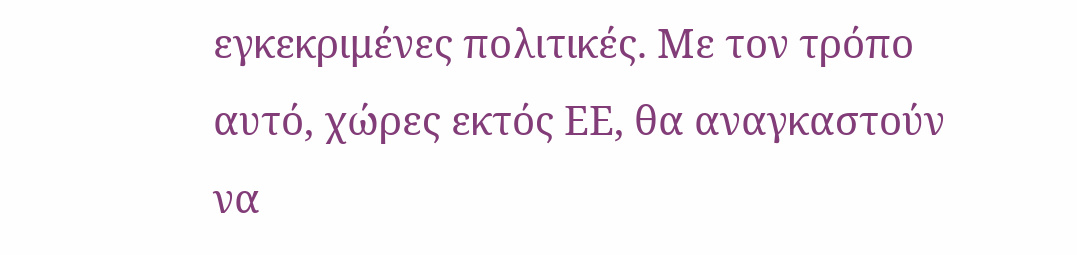εγκεκριμένες πολιτικές. Με τον τρόπο αυτό, χώρες εκτός ΕΕ, θα αναγκαστούν να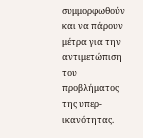συμμορφωθούν και να πάρουν μέτρα για την αντιμετώπιση του προβλήματος της υπερ-ικανότητας.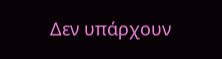Δεν υπάρχουν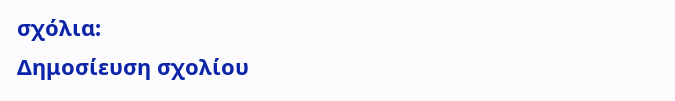σχόλια:
Δημοσίευση σχολίου